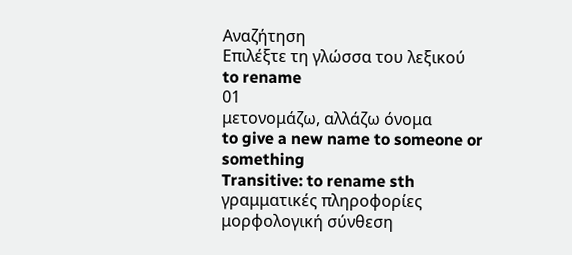Αναζήτηση
Επιλέξτε τη γλώσσα του λεξικού
to rename
01
μετονομάζω, αλλάζω όνομα
to give a new name to someone or something
Transitive: to rename sth
γραμματικές πληροφορίες
μορφολογική σύνθεση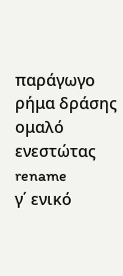παράγωγο
ρήμα δράσης
ομαλό
ενεστώτας
rename
γ΄ ενικό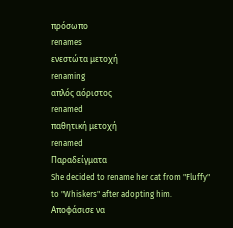πρόσωπο
renames
ενεστώτα μετοχή
renaming
απλός αόριστος
renamed
παθητική μετοχή
renamed
Παραδείγματα
She decided to rename her cat from "Fluffy" to "Whiskers" after adopting him.
Αποφάσισε να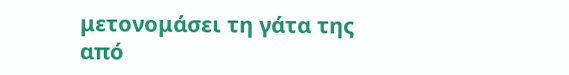μετονομάσει τη γάτα της από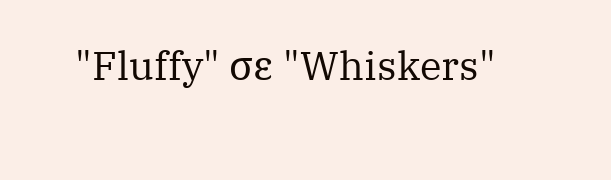"Fluffy" σε "Whiskers"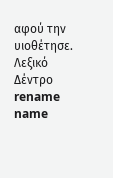αφού την υιοθέτησε.
Λεξικό Δέντρο
rename
name